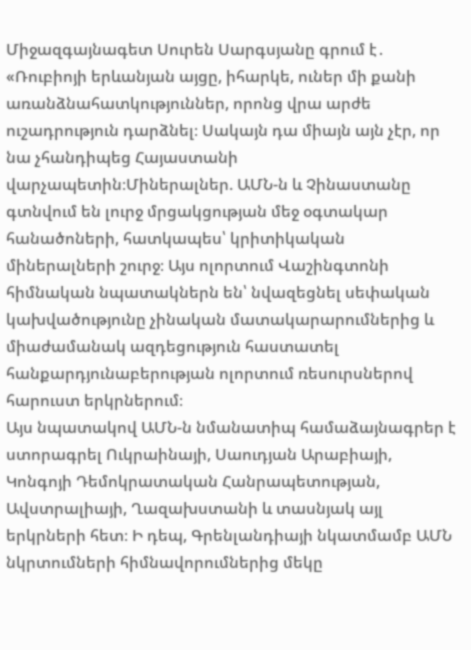Միջազգայնագետ Սուրեն Սարգսյանը գրում է․ «Ռուբիոյի երևանյան այցը, իհարկե, ուներ մի քանի առանձնահատկություններ, որոնց վրա արժե ուշադրություն դարձնել։ Սակայն դա միայն այն չէր, որ նա չհանդիպեց Հայաստանի վարչապետին։Միներալներ. ԱՄՆ-ն և Չինաստանը գտնվում են լուրջ մրցակցության մեջ օգտակար հանածոների, հատկապես՝ կրիտիկական միներալների շուրջ։ Այս ոլորտում Վաշինգտոնի հիմնական նպատակներն են՝ նվազեցնել սեփական կախվածությունը չինական մատակարարումներից և միաժամանակ ազդեցություն հաստատել հանքարդյունաբերության ոլորտում ռեսուրսներով հարուստ երկրներում։
Այս նպատակով ԱՄՆ-ն նմանատիպ համաձայնագրեր է ստորագրել Ուկրաինայի, Սաուդյան Արաբիայի, Կոնգոյի Դեմոկրատական Հանրապետության, Ավստրալիայի, Ղազախստանի և տասնյակ այլ երկրների հետ։ Ի դեպ, Գրենլանդիայի նկատմամբ ԱՄՆ նկրտումների հիմնավորումներից մեկը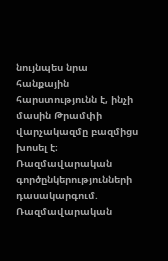նույնպես նրա հանքային հարստությունն է, ինչի մասին Թրամփի վարչակազմը բազմիցս խոսել է։
Ռազմավարական գործընկերությունների դասակարգում. Ռազմավարական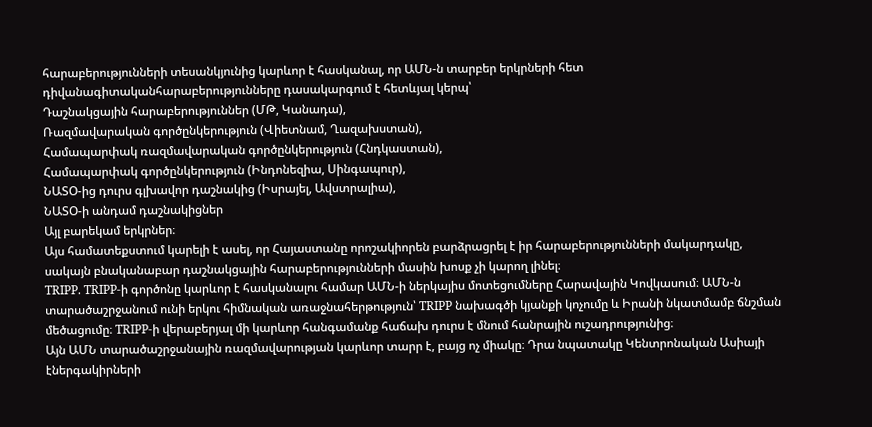հարաբերությունների տեսանկյունից կարևոր է հասկանալ, որ ԱՄՆ-ն տարբեր երկրների հետ դիվանագիտականհարաբերությունները դասակարգում է հետևյալ կերպ՝
Դաշնակցային հարաբերություններ (ՄԹ, Կանադա),
Ռազմավարական գործընկերություն (Վիետնամ, Ղազախստան),
Համապարփակ ռազմավարական գործընկերություն (Հնդկաստան),
Համապարփակ գործընկերություն (Ինդոնեզիա, Սինգապուր),
ՆԱՏՕ-ից դուրս գլխավոր դաշնակից (Իսրայել, Ավստրալիա),
ՆԱՏՕ-ի անդամ դաշնակիցներ
Այլ բարեկամ երկրներ։
Այս համատեքստում կարելի է ասել, որ Հայաստանը որոշակիորեն բարձրացրել է իր հարաբերությունների մակարդակը, սակայն բնականաբար դաշնակցային հարաբերությունների մասին խոսք չի կարող լինել։
TRIPP. TRIPP-ի գործոնը կարևոր է հասկանալու համար ԱՄՆ-ի ներկայիս մոտեցումները Հարավային Կովկասում։ ԱՄՆ-ն տարածաշրջանում ունի երկու հիմնական առաջնահերթություն՝ TRIPP նախագծի կյանքի կոչումը և Իրանի նկատմամբ ճնշման մեծացումը։ TRIPP-ի վերաբերյալ մի կարևոր հանգամանք հաճախ դուրս է մնում հանրային ուշադրությունից։
Այն ԱՄՆ տարածաշրջանային ռազմավարության կարևոր տարր է, բայց ոչ միակը։ Դրա նպատակը Կենտրոնական Ասիայի էներգակիրների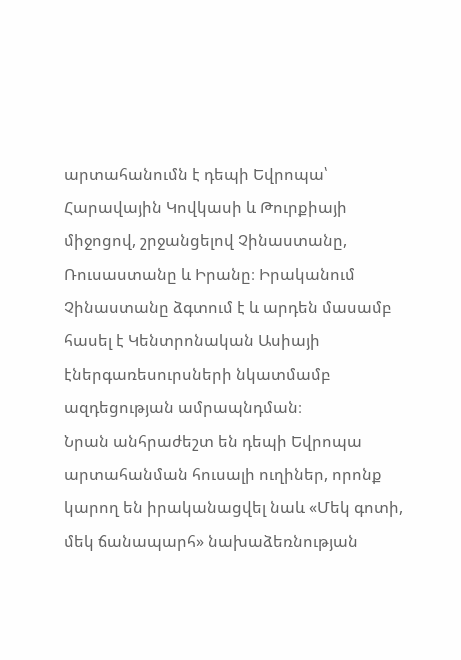արտահանումն է դեպի Եվրոպա՝ Հարավային Կովկասի և Թուրքիայի միջոցով, շրջանցելով Չինաստանը, Ռուսաստանը և Իրանը։ Իրականում Չինաստանը ձգտում է և արդեն մասամբ հասել է Կենտրոնական Ասիայի էներգառեսուրսների նկատմամբ ազդեցության ամրապնդման։
Նրան անհրաժեշտ են դեպի Եվրոպա արտահանման հուսալի ուղիներ, որոնք կարող են իրականացվել նաև «Մեկ գոտի, մեկ ճանապարհ» նախաձեռնության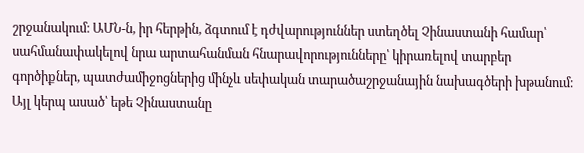շրջանակում։ ԱՄՆ-ն, իր հերթին, ձգտում է դժվարություններ ստեղծել Չինաստանի համար՝ սահմանափակելով նրա արտահանման հնարավորությունները՝ կիրառելով տարբեր գործիքներ, պատժամիջոցներից մինչև սեփական տարածաշրջանային նախագծերի խթանում։ Այլ կերպ ասած՝ եթե Չինաստանը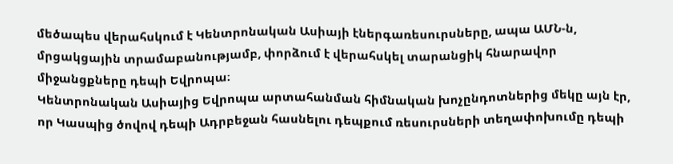մեծապես վերահսկում է Կենտրոնական Ասիայի էներգառեսուրսները, ապա ԱՄՆ-ն, մրցակցային տրամաբանությամբ, փորձում է վերահսկել տարանցիկ հնարավոր միջանցքները դեպի Եվրոպա։
Կենտրոնական Ասիայից Եվրոպա արտահանման հիմնական խոչընդոտներից մեկը այն էր, որ Կասպից ծովով դեպի Ադրբեջան հասնելու դեպքում ռեսուրսների տեղափոխումը դեպի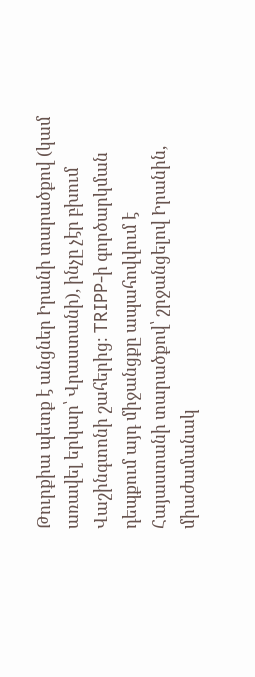Թուրքիա պետք է անցներ Իրանի տարածքով (կամ առավել երկար՝ Վրաստանի), ինչը չէր բխում Վաշինգտոնի շահերից։ TRIPP-ի գործարկման դեպքում այդ միջանցքը ապահովվում է Հայաստանի տարածքով՝ շրջանցելով Իրանին, միաժամանակ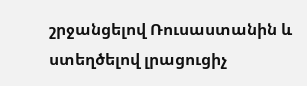շրջանցելով Ռուսաստանին և ստեղծելով լրացուցիչ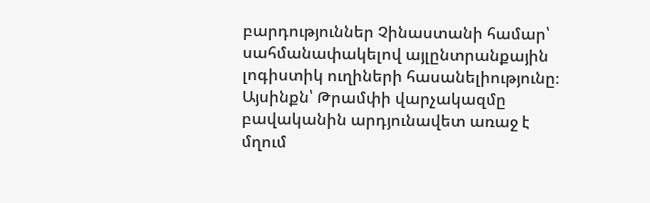բարդություններ Չինաստանի համար՝ սահմանափակելով այլընտրանքային լոգիստիկ ուղիների հասանելիությունը։
Այսինքն՝ Թրամփի վարչակազմը բավականին արդյունավետ առաջ է մղում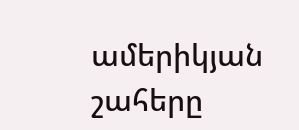ամերիկյան շահերը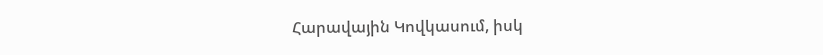Հարավային Կովկասում, իսկ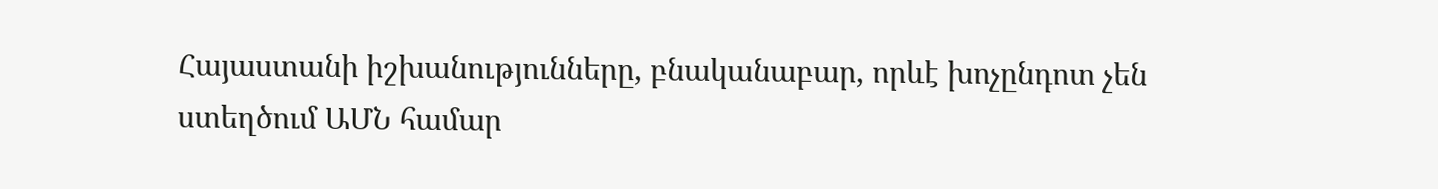Հայաստանի իշխանությունները, բնականաբար, որևէ խոչընդոտ չեն ստեղծում ԱՄՆ համար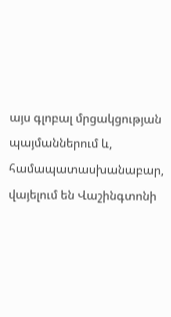այս գլոբալ մրցակցության պայմաններում և, համապատասխանաբար, վայելում են Վաշինգտոնի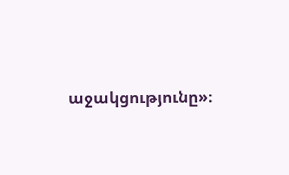աջակցությունը»։